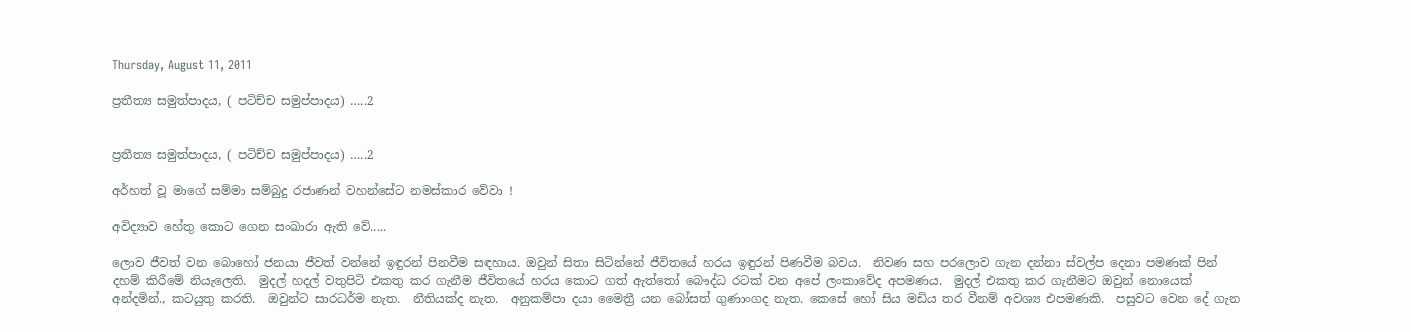Thursday, August 11, 2011

ප්‍රතීත්‍ය සමුත්පාදය, ( පටිච්ච සමුප්පාදය) …..2


ප්‍රතීත්‍ය සමුත්පාදය, ( පටිච්ච සමුප්පාදය) …..2

අර්හත් වූ මාගේ සම්මා සම්බුදු රජාණන් වහන්සේට නමස්කාර වේවා !

අවිද්‍යාව හේතු කොට ගෙන සංඛාරා ඇති වේ.....

ලොව ජීවත් වන බොහෝ ජනයා ජීවත් වන්නේ ඉඳුරන් පිනවීම සඳහාය. ඔවුන් සිතා සිටින්නේ ජීවිතයේ හරය ඉඳුරන් පිණවීම බවය.  නිවණ සහ පරලොව ගැන දන්නා ස්වල්ප දෙනා පමණක් පින් දහම් කිරීමේ නියැලෙති.  මුදල් හදල් වතුපිටි එකතු කර ගැනීම ජීවිතයේ හරය කොට ගත් ඇත්තෝ බෞද්ධ රටක් වන අපේ ලංකාවේද අපමණය.  මුදල් එකතු කර ගැනීමට ඔවුන් නොයෙක් අන්දමින්., කටයුතු කරති.  ඔවුන්ට සාරධර්ම නැත.  නීතියක්ද නැත.  අනුකම්පා දයා මෛත්‍රී යන බෝසත් ගුණාංගද නැත. කෙසේ හෝ සිය මඩිය තර වීනම් අවශ්‍ය එපමණකි.  පසුවට වෙන දේ ගැන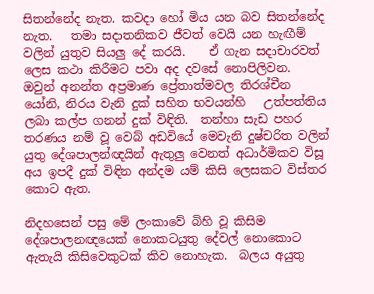සිතන්නේද නැත. කවදා හෝ මිය යන බව සිතන්නේද නැත.   තමා සදාතනිකව ජීවත් වෙයි යන හැඟීම් වලින් යුතුව සියලු දේ කරයි.    ඒ ගැන සදාචාරවත් ලෙස කථා කිරීමට පවා අද දවසේ නොපිලිවන.  ඔවුන් අනන්ත අප්‍රමාණ ප්‍රේතාත්මවල තිරශ්චීන යෝනි, නිරය වැනි දුක් සහිත භවයන්හි   උත්පත්තිය ලබා කල්ප ගනන් දුක් විඳිති.  තන්හා සැඩ පහර තරණය නම් වූ වෙබ් අඩවියේ මෙවැනි දුෂ්චරිත වලින් යුතු දේශපාලන්ඥයින් ඇතුලු වෙනත් අධාර්මිකව විසූ අය ඉපදී දුක් විඳින අන්දම යම් කිසි ලෙසකට විස්තර කොට ඇත.

නිදහසෙන් පසු මේ ලංකාවේ බිහි වූ කිසිම දේශපාලනඥයෙක් නොකටයුතු දේවල් නොකොට ඇතැයි කිසිවෙකුටක් කිව නොහැක.  බලය අයුතු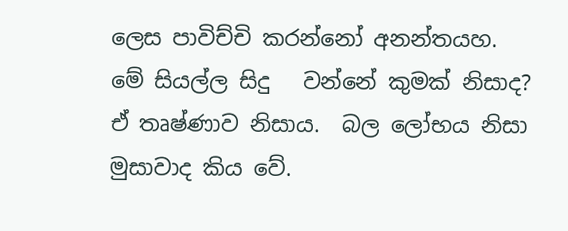ලෙස පාවිච්චි කරන්නෝ අනන්තයහ.  මේ සියල්ල සිදු   වන්නේ කුමක් නිසාද?  ඒ තෘෂ්ණාව නිසාය.  බල ලෝභය නිසා මුසාවාද කිය වේ.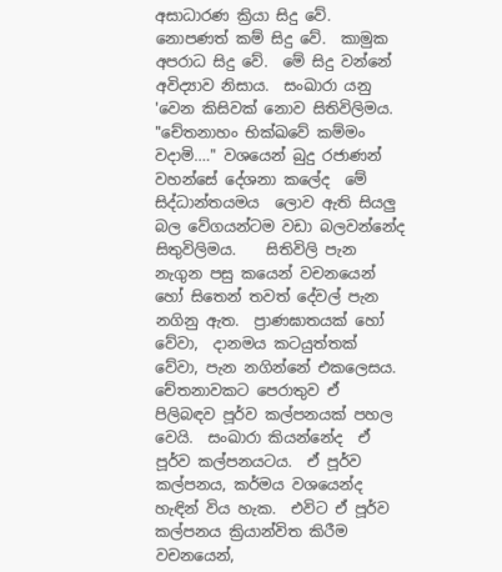අසාධාරණ ක්‍රියා සිදු වේ.  නොපණත් කම් සිදු වේ.  කාමුක අපරාධ සිදු වේ.  මේ සිදු වන්නේ අවිද්‍යාව නිසාය.  සංඛාරා යනු 'වෙන කිසිවක් නොව සිතිවිලිමය.  "චේතනාහං භික්ඛවේ කම්මං වදාමි...." වශයෙන් බුදු රජාණන් වහන්සේ දේශනා කලේද  මේ සිද්ධාන්තයමය  ලොව ඇති සියලු බල වේගයන්ටම වඩා බලවන්නේද සිතුවිලිමය.    සිතිවිලි පැන නැගුන පසු කයෙන් වචනයෙන් හෝ සිතෙන් තවත් දේවල් පැන නගිනු ඇත.  ප්‍රාණඝාතයක් හෝ වේවා,  දානමය කටයුත්තක් වේවා, පැන නගින්නේ එකලෙසය.  චේතනාවකට පෙරාතුව ඒ පිලිබඳව පූර්ව කල්පනයක් පහල වෙයි.  සංඛාරා කියන්නේද  ඒ පූර්ව කල්පනයටය.  ඒ පූර්ව කල්පනය, කර්මය වශයෙන්ද හැඳින් විය හැක.  එවිට ඒ පූර්ව කල්පනය ක්‍රියාන්විත කිරීම වචනයෙන්,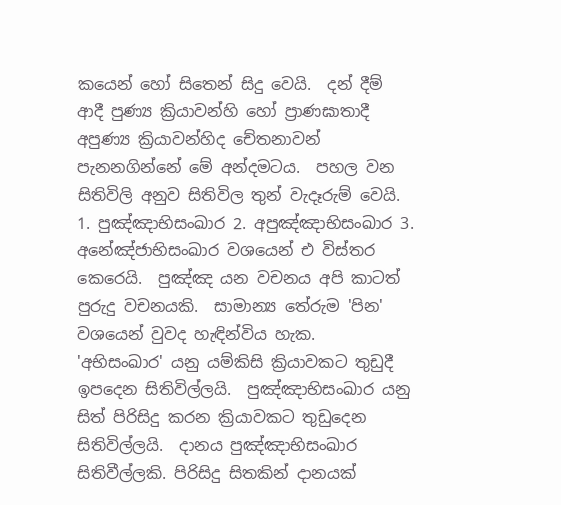කයෙන් හෝ සිතෙන් සිදු වෙයි.  දන් දීම් ආදී පුණ්‍ය ක්‍රියාවන්හි හෝ ප්‍රාණඝාතාදී අපුණ්‍ය ක්‍රියාවන්හිද චේතනාවන් පැනනගින්නේ මේ අන්දමටය.  පහල වන සිතිවිලි අනුව සිතිවිල තුන් වැදෑරුම් වෙයි.  1. පුඤ්ඤාභිසංඛාර 2. අපුඤ්ඤාභිසංඛාර 3. අනේඤ්ජාභිසංඛාර වශයෙන් එ විස්තර කෙරෙයි.  පුඤ්ඤ යන වචනය අපි කාටත් පුරුදු වචනයකි.  සාමාන්‍ය තේරුම 'පින' වශයෙන් වුවද හැඳින්විය හැක.  'අභිසංඛාර' යනු යම්කිසි ක්‍රියාවකට තුඩුදී ඉපදෙන සිතිවිල්ලයි.  පුඤ්ඤාභිසංඛාර යනු සිත් පිරිසිදු කරන ක්‍රියාවකට තුඩුදෙන සිතිවිල්ලයි.  දානය පුඤ්ඤාභිසංඛාර සිතිවීල්ලකි. පිරිසිදු සිතකින් දානයක්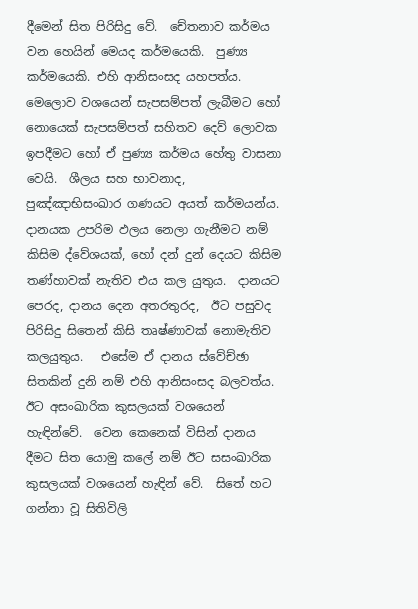දීමෙන් සිත පිරිසිදු වේ.  චේතනාව කර්මය වන හෙයින් මෙයද කර්මයෙකි.  පුණ්‍ය කර්මයෙකි. එහි ආනිසංසද යහපත්ය.  මෙලොව වශයෙන් සැපසම්පත් ලැබීමට හෝ නොයෙක් සැපසම්පත් සහිතව දෙව් ලොවක ඉපදීමට හෝ ඒ පුණ්‍ය කර්මය හේතු වාසනා වෙයි.  ශීලය සහ භාවනාද, පුඤ්ඤාභිසංඛාර ගණයට අයත් කර්මයන්ය.  දානයක උපරිම ඵලය නෙලා ගැනීමට නම් කිසිම ද්වේශයක්, හෝ දන් දුන් දෙයට කිසිම තණ්හාවක් නැතිව එය කල යුතුය.  දානයට පෙරද, දානය දෙන අතරතුරද,  ඊට පසුවද පිරිසිදු සිතෙන් කිසි තෘෂ්ණාවක් නොමැතිව කලයුතුය.   එසේම ඒ දානය ස්වේච්ඡා සිතකින් දුනි නම් එහි ආනිසංසද බලවත්ය.  ඊට අසංඛාරික කුසලයක් වශයෙන් හැඳින්වේ.  වෙන කෙනෙක් විසින් දානය දීමට සිත යොමු කලේ නම් ඊට සසංඛාරික කුසලයක් වශයෙන් හැඳින් වේ.  සිතේ හට ගන්නා වූ සිතිවිලි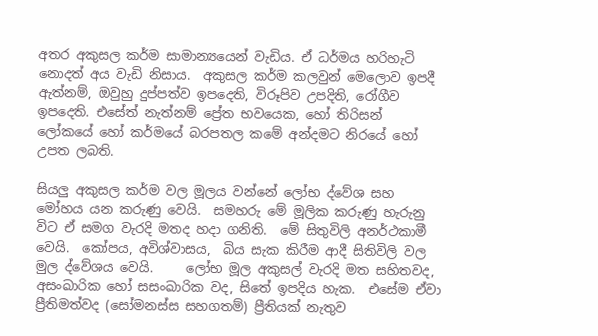අතර අකුසල කර්ම සාමාන්‍යයෙන් වැඩිය. ඒ ධර්මය හරිහැටි නොදත් අය වැඩි නිසාය.  අකුසල කර්ම කලවුන් මෙලොව ඉපදී ඇත්නම්, ඔවුහු දුප්පත්ව ඉපදෙති, විරූපිව උපදිති, රෝගීව ඉපදෙති. එසේත් නැත්නම් ප්‍රේත භවයෙක, හෝ තිරිසන් ලෝකයේ හෝ කර්මයේ බරපතල කමේ අන්දමට නිරයේ හෝ උපත ලබති.

සියලු අකුසල කර්ම වල මූලය වන්නේ ලෝභ ද්වේශ සහ මෝහය යන කරුණු වෙයි.  සමහරු මේ මූලික කරුණු හැරුනු විට ඒ සමග වැරදි මතද හදා ගනිති.  මේ සිතුවිලි අනර්ථකාමී වෙයි.  කෝපය, අවිශ්වාසය,  බිය සැක කිරීම ආදී සිතිවිලි වල මුල ද්වේශය වෙයි.     ලෝභ මූල අකුසල් වැරදි මත සහිතවද, අසංඛාරික හෝ සසංඛාරික වද, සිතේ ඉපදිය හැක.  එසේම ඒවා ප්‍රීතිමත්වද (සෝමනස්ස සහගතම්) ප්‍රීතියක් නැතුව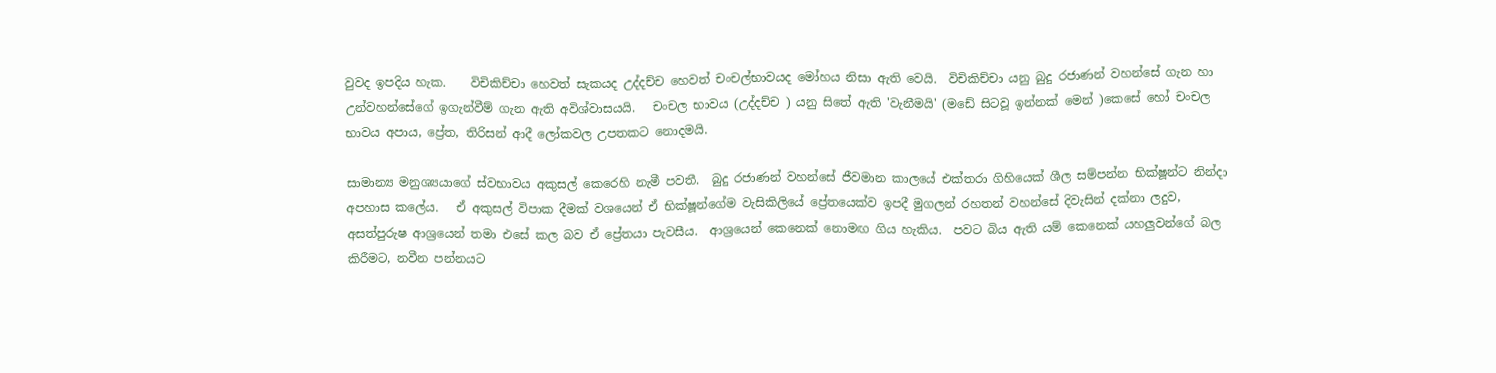වුවද ඉපදිය හැක.    විචිකිච්චා හෙවත් සැකයද උද්දච්ච හෙවත් චංචල්භාවයද මෝහය නිසා ඇති වෙයි.  විචිකිච්චා යනු බුදු රජාණන් වහන්සේ ගැන හා උන්වහන්සේගේ ඉගැන්වීම් ගැන ඇති අවිශ්වාසයයි.   චංචල භාවය (උද්දච්ච ) යනු සිතේ ඇති 'වැනීමයි' (මඩේ සිටවූ ඉන්නක් මෙන් )කෙසේ හෝ චංචල භාවය අපාය, ප්‍රේත, තිරිසන් ආදී ලෝකවල උපතකට නොදමයි.

සාමාන්‍ය මනුශ්‍යයාගේ ස්වභාවය අකුසල් කෙරෙහි නැමී පවතී.  බුදු රජාණන් වහන්සේ ජීවමාන කාලයේ එක්තරා ගිහියෙක් ශීල සම්පන්න භික්ෂූන්ට නින්දා අපහාස කලේය.   ඒ අකුසල් විපාක දීමක් වශයෙන් ඒ භික්ෂූන්ගේම වැසිකිලියේ ප්‍රේතයෙක්ව ඉපදී මුගලන් රහතන් වහන්සේ දිවැසින් දක්නා ලදුව,  අසත්පුරුෂ ආශ්‍රයෙන් තමා එසේ කල බව ඒ ප්‍රේතයා පැවසීය.  ආශ්‍රයෙන් කෙනෙක් නොමඟ ගිය හැකිය.  පවට බිය ඇති යම් කෙනෙක් යහලුවන්ගේ බල කිරීමට, නවීන පන්නයට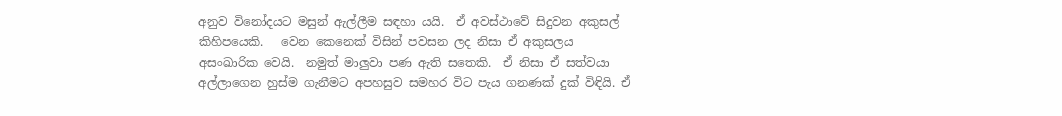අනුව විනෝදයට මසුන් ඇල්ලීම සඳහා යයි.  ඒ අවස්ථාවේ සිදුවන අකුසල් කිහිපයෙකි.   වෙන කෙනෙක් විසින් පවසන ලද නිසා ඒ අකුසලය අසංඛාරික වෙයි.  නමුත් මාලුවා පණ ඇති සතෙකි.  ඒ නිසා ඒ සත්වයා අල්ලාගෙන හුස්ම ගැනීමට අපහසුව සමහර විට පැය ගනණක් දුක් විඳියි. ඒ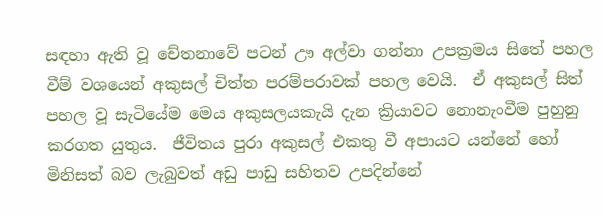සඳහා ඇති වූ චේතනාවේ පටන් ඌ අල්වා ගන්නා උපක්‍රමය සිතේ පහල වීම් වශයෙන් අකුසල් චිත්ත පරම්පරාවක් පහල වෙයි.  ඒ අකුසල් සිත් පහල වූ සැටියේම මෙය අකුසලයකැයි දැන ක්‍රියාවට නොනැංවීම පුහුනු කරගත යුතුය.  ජීවිතය පුරා අකුසල් එකතු වී අපායට යන්නේ හෝ මිනිසත් බව ලැබුවත් අඩු පාඩු සහිතව උපදින්නේ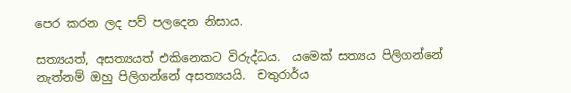පෙර කරන ලද පව් පලදෙන නිසාය.

සත්‍යයත්, අසත්‍යයත් එකිනෙකට විරුද්ධය.  යමෙක් සත්‍යය පිලිගන්නේ නැත්නම් ඔහු පිලිගන්නේ අසත්‍යයයි.  චතුරාර්ය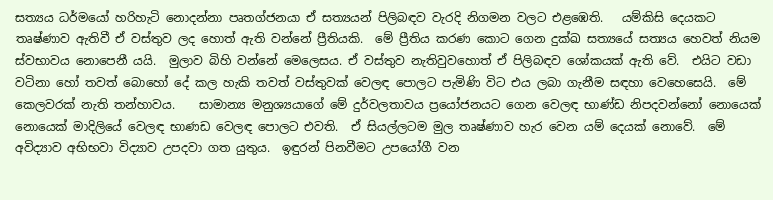සත්‍යය ධර්මයෝ හරිහැටි නොදන්නා පෘතග්ජනයා ඒ සත්‍යයන් පිලිබඳව වැරදි නිගමන වලට එළඹෙති.   යම්කිසි දෙයකට තෘෂ්ණාව ඇතිවී ඒ වස්තුව ලද හොත් ඇති වන්නේ ප්‍රීතියකි.  මේ ප්‍රීතිය කරණ කොට ගෙන දුක්ඛ සත්‍යයේ සත්‍යය හෙවත් නියම ස්වභාවය නොපෙනී යයි.  මුලාව බිහි වන්නේ මෙලෙසය. ඒ වස්තුව නැතිවුවහොත් ඒ පිලිබඳව ශෝකයක් ඇති වේ.  එයිට වඩා වටිනා හෝ තවත් බොහෝ දේ කල හැකි තවත් වස්තුවක් වෙලඳ පොලට පැමිණි විට එය ලබා ගැනීම සඳහා වෙහෙසෙයි.  මේ කෙලවරක් නැති තන්හාවය.    සාමාන්‍ය මනුශ්‍යයාගේ මේ දුර්වලතාවය ප්‍රයෝජනයට ගෙන වෙලඳ භාණ්ඩ නිපදවන්නෝ නොයෙක් නොයෙක් මාදිලියේ වෙලඳ භාණඩ වෙලඳ පොලට එවති.  ඒ සියල්ලටම මුල තෘෂ්ණාව හැර වෙන යම් දෙයක් නොවේ.  මේ අවිද්‍යාව අභිභවා විද්‍යාව උපදවා ගත යුතුය.  ඉඳුරන් පිනවීමට උපයෝගී වන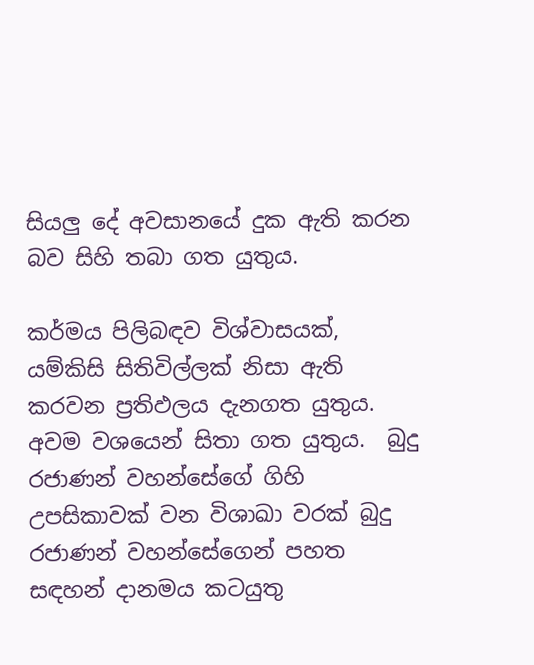සියලු දේ අවසානයේ දුක ඇති කරන බව සිහි තබා ගත යුතුය.

කර්මය පිලිබඳව විශ්වාසයක්, යම්කිසි සිතිවිල්ලක් නිසා ඇති කරවන ප්‍රතිඵලය දැනගත යුතුය.  අවම වශයෙන් සිතා ගත යුතුය.  බුදු රජාණන් වහන්සේගේ ගිහි උපසිකාවක් වන විශාඛා වරක් බුදු රජාණන් වහන්සේගෙන් පහත සඳහන් දානමය කටයුතු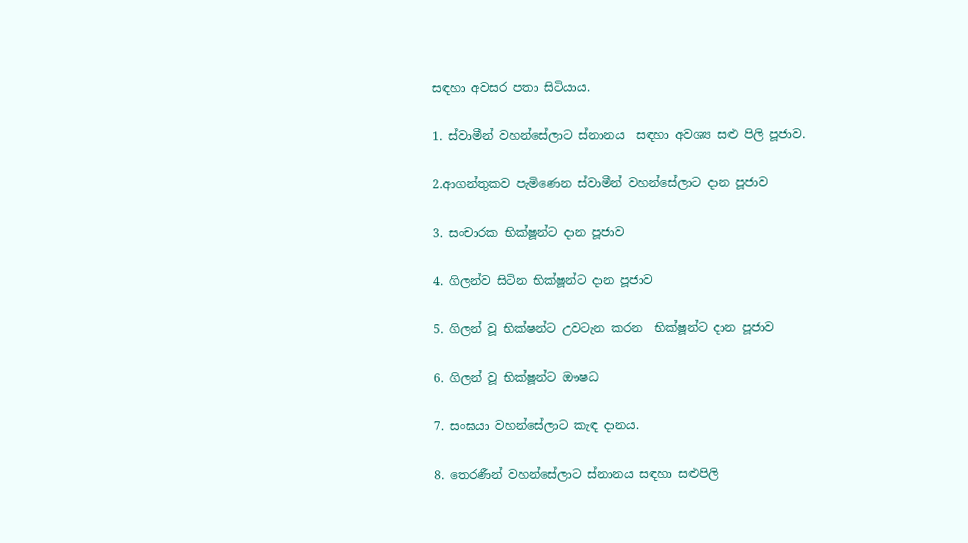සඳහා අවසර පතා සිටියාය.

1. ස්වාමීන් වහන්සේලාට ස්නානය  සඳහා අවශ්‍ය සළු පිලි පූජාව.

2.ආගන්තුකව පැමිණෙන ස්වාමීන් වහන්සේලාට දාන පූජාව

3. සංචාරක භික්ෂූන්ට දාන පූජාව

4. ගිලන්ව සිටින භික්ෂූන්ට දාන පූජාව

5. ගිලන් වූ භික්ෂන්ට උවටැන කරන  භික්ෂූන්ට දාන පූජාව

6. ගිලන් වූ භික්ෂූන්ට ඖෂධ

7. සංඝයා වහන්සේලාට කැඳ දානය.

8. තෙරණීන් වහන්සේලාට ස්නානය සඳහා සළුපිලි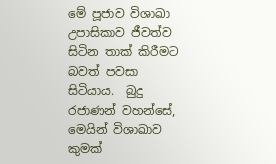මේ පූජාව විශාඛා උපාසිකාව ජීවත්ව සිටින තාක් කිරීමට බවත් පවසා සිටියාය.  බුදු රජාණන් වහන්සේ, මෙයින් විශාඛාව කුමක්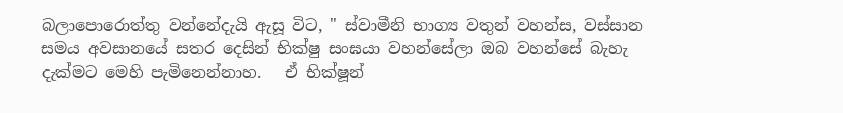බලාපොරොත්තු වන්නේදැයි ඇසූ විට, " ස්වාමීනි භාග්‍ය වතුන් වහන්ස, වස්සාන සමය අවසානයේ සතර දෙසින් භික්ෂු සංඝයා වහන්සේලා ඔබ වහන්සේ බැහැ දැක්මට මෙහි පැමිනෙන්නාහ.   ඒ භික්ෂූන්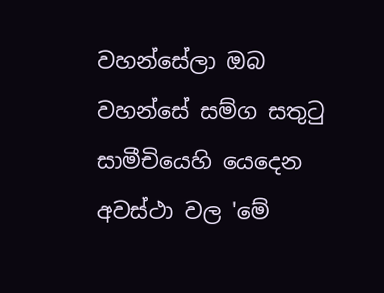වහන්සේලා ඔබ වහන්සේ සම්ග සතුටු සාමීචියෙහි යෙදෙන අවස්ථා වල 'මේ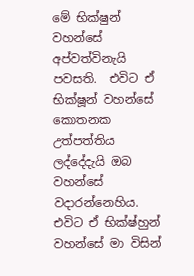මේ භික්ෂුන් වහන්සේ අප්වත්විනැයි පවසති.  එවිට ඒ භික්ෂූන් වහන්සේ කොතනක උත්පත්තිය ලද්දේදැයි ඔබ වහන්සේ වදාරන්නෙහිය.  එවිට ඒ භික්ෂ්හුන් වහන්සේ මා විසින්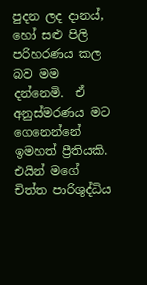පුදන ලද දානය්, හෝ සළු පිලි පරිහරණය කල බව මම දන්නෙමි.  ඒ අනුස්මරණය මට ගෙනෙන්නේ ඉමහත් ප්‍රීතියකි. එයින් මගේ චිත්ත පාරිශුද්ධිය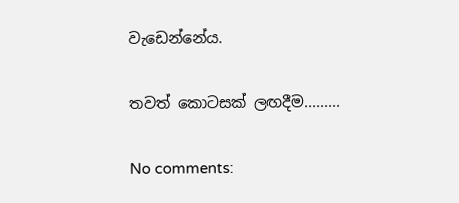වැඩෙන්නේය.

තවත් කොටසක් ලඟදීම.........

No comments: